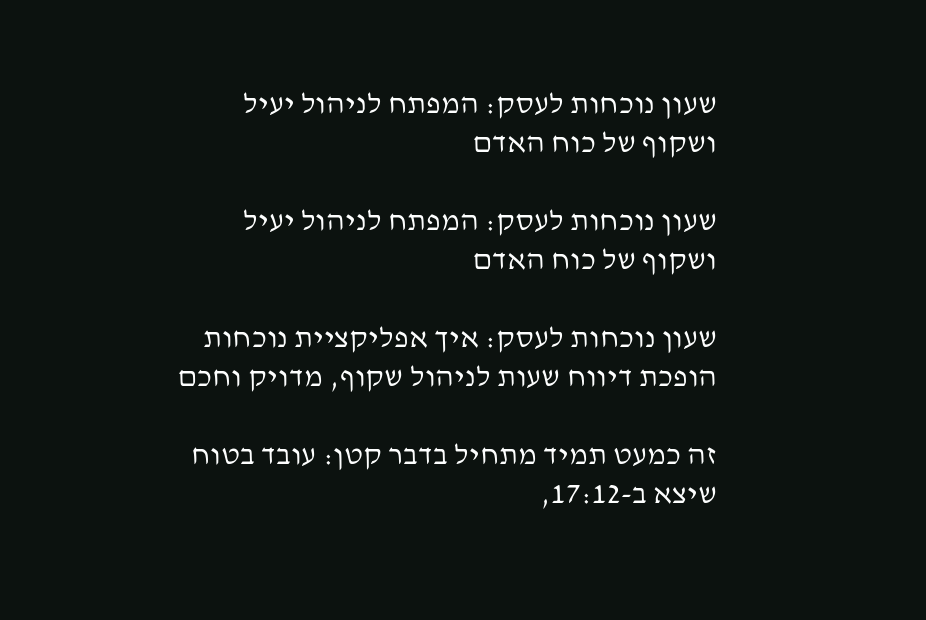שעון נוכחות לעסק: המפתח לניהול יעיל ושקוף של כוח האדם

שעון נוכחות לעסק: המפתח לניהול יעיל ושקוף של כוח האדם

שעון נוכחות לעסק: איך אפליקציית נוכחות הופכת דיווח שעות לניהול שקוף, מדויק וחכם

זה כמעט תמיד מתחיל בדבר קטן: עובד בטוח שיצא ב-17:12,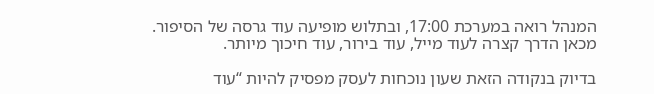המנהל רואה במערכת 17:00, ובתלוש מופיעה עוד גרסה של הסיפור. מכאן הדרך קצרה לעוד מייל, עוד בירור, עוד חיכוך מיותר.

בדיוק בנקודה הזאת שעון נוכחות לעסק מפסיק להיות “עוד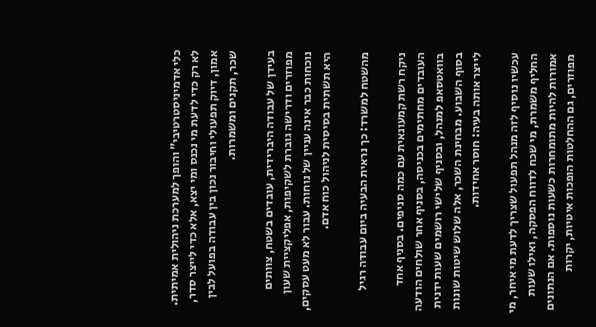כלי אדמיניסטרטיבי” והופך למערכת ניהולית אמיתית. לא רק כדי לדעת מי נכנס ומי יצא, אלא כדי לייצר סדר, אמון, דיוק תפעולי וחיבור נכון בין עבודה בפועל לבין שכר, תקנים ומשמרות.

בעידן של עבודה היברידית, עובדים בשטח, צוותים מפוזרים ודרישה גוברת לשקיפות, אפליקציית שעון נוכחות כבר אינה עניין של נוחות. עבור לא מעט עסקים, היא תשתית בסיסית לניהול כוח אדם.

מהשטח למשרד: כך נראית הבעיה ביום עבודה רגיל

ניקח רשת קמעונאית עם כמה סניפים. בסניף אחד העובדים מחתימים בכניסה, בסניף אחר שולחים הודעה בוואטסאפ למנהל, ובסניף שלישי רושמים שעות ידנית בסוף השבוע. מבחינת השכר, אלה שלוש שיטות שונות לייצר אותה בעיה: חוסר אחידות.

עכשיו נוסיף לזה מנהל תפעול שצריך לדעת מי איחר, מי החליף משמרת, מי שכח לדווח הפסקה, ואילו שעות אמורות להיות מתומחרות כשעות נוספות. אם הנתונים מפוזרים, גם ההחלטות הופכות איטיות, יקרות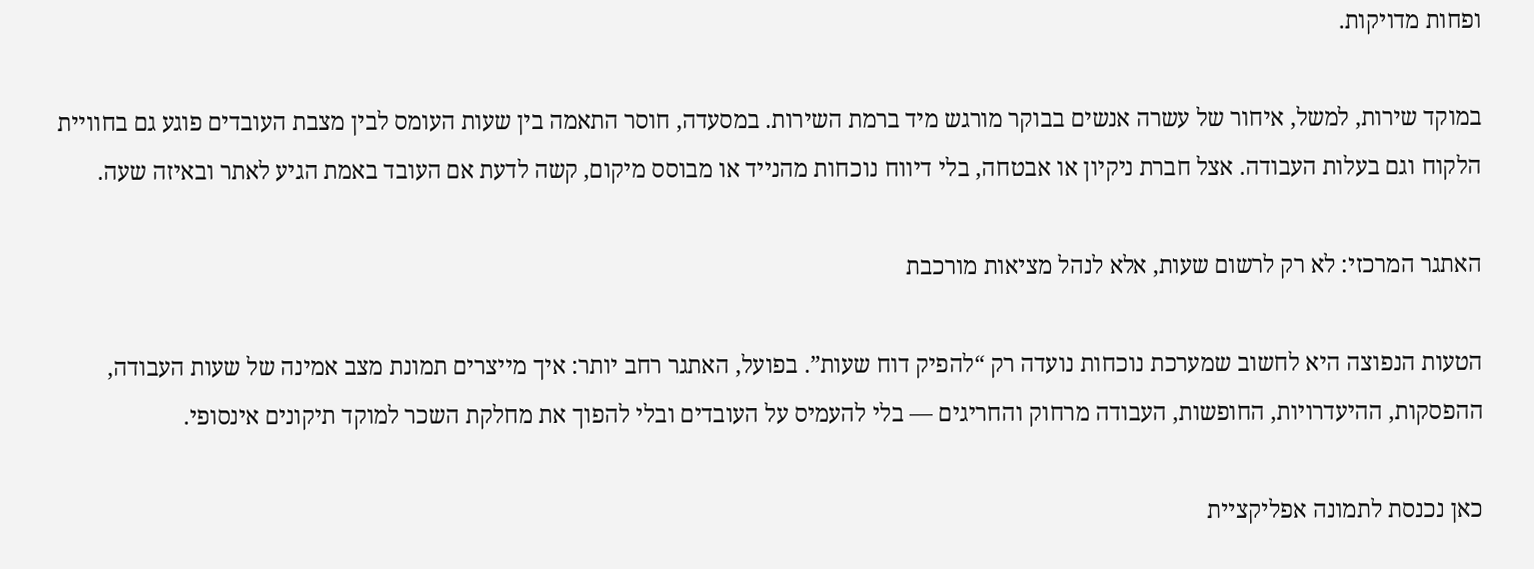ופחות מדויקות.

במוקד שירות, למשל, איחור של עשרה אנשים בבוקר מורגש מיד ברמת השירות. במסעדה, חוסר התאמה בין שעות העומס לבין מצבת העובדים פוגע גם בחוויית הלקוח וגם בעלות העבודה. אצל חברת ניקיון או אבטחה, בלי דיווח נוכחות מהנייד או מבוסס מיקום, קשה לדעת אם העובד באמת הגיע לאתר ובאיזה שעה.

האתגר המרכזי: לא רק לרשום שעות, אלא לנהל מציאות מורכבת

הטעות הנפוצה היא לחשוב שמערכת נוכחות נועדה רק “להפיק דוח שעות”. בפועל, האתגר רחב יותר: איך מייצרים תמונת מצב אמינה של שעות העבודה, ההפסקות, ההיעדרויות, החופשות, העבודה מרחוק והחריגים — בלי להעמיס על העובדים ובלי להפוך את מחלקת השכר למוקד תיקונים אינסופי.

כאן נכנסת לתמונה אפליקציית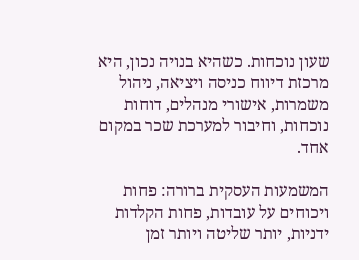שעון נוכחות. כשהיא בנויה נכון, היא מרכזת דיווח כניסה ויציאה, ניהול משמרות, אישורי מנהלים, דוחות נוכחות, וחיבור למערכת שכר במקום אחד.

המשמעות העסקית ברורה: פחות ויכוחים על עובדות, פחות הקלדות ידניות, יותר שליטה ויותר זמן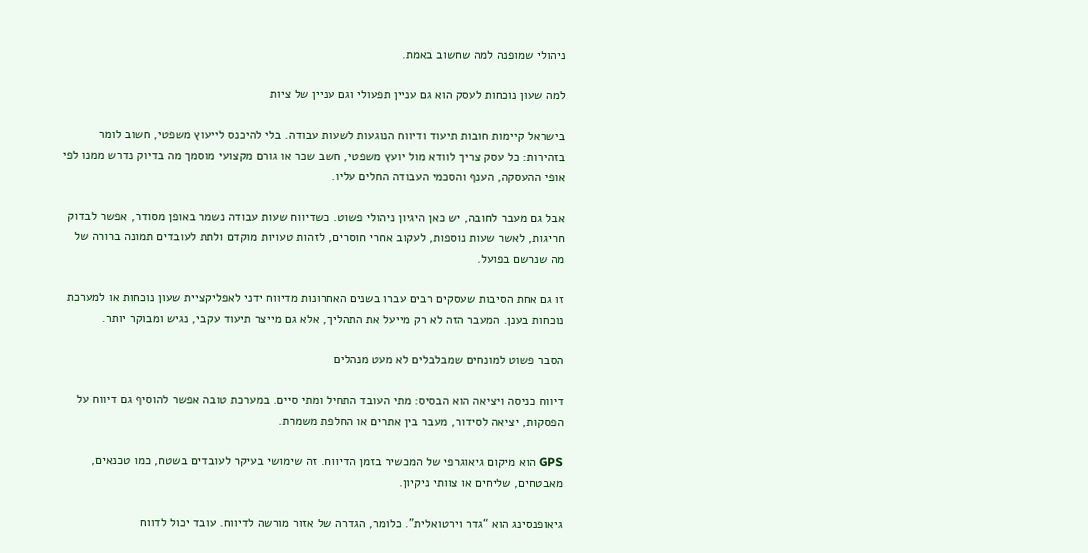ניהולי שמופנה למה שחשוב באמת.

למה שעון נוכחות לעסק הוא גם עניין תפעולי וגם עניין של ציות

בישראל קיימות חובות תיעוד ודיווח הנוגעות לשעות עבודה. בלי להיכנס לייעוץ משפטי, חשוב לומר בזהירות: כל עסק צריך לוודא מול יועץ משפטי, חשב שכר או גורם מקצועי מוסמך מה בדיוק נדרש ממנו לפי אופי ההעסקה, הענף והסכמי העבודה החלים עליו.

אבל גם מעבר לחובה, יש כאן היגיון ניהולי פשוט. כשדיווח שעות עבודה נשמר באופן מסודר, אפשר לבדוק חריגות, לאשר שעות נוספות, לעקוב אחרי חוסרים, לזהות טעויות מוקדם ולתת לעובדים תמונה ברורה של מה שנרשם בפועל.

זו גם אחת הסיבות שעסקים רבים עברו בשנים האחרונות מדיווח ידני לאפליקציית שעון נוכחות או למערכת נוכחות בענן. המעבר הזה לא רק מייעל את התהליך, אלא גם מייצר תיעוד עקבי, נגיש ומבוקר יותר.

הסבר פשוט למונחים שמבלבלים לא מעט מנהלים

דיווח כניסה ויציאה הוא הבסיס: מתי העובד התחיל ומתי סיים. במערכת טובה אפשר להוסיף גם דיווח על הפסקות, יציאה לסידור, מעבר בין אתרים או החלפת משמרת.

GPS הוא מיקום גיאוגרפי של המכשיר בזמן הדיווח. זה שימושי בעיקר לעובדים בשטח, כמו טכנאים, מאבטחים, שליחים או צוותי ניקיון.

גיאופנסינג הוא “גדר וירטואלית”. כלומר, הגדרה של אזור מורשה לדיווח. עובד יכול לדווח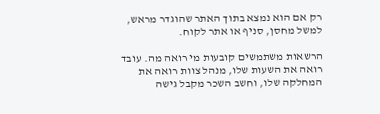רק אם הוא נמצא בתוך האתר שהוגדר מראש, למשל מחסן, סניף או אתר לקוח.

הרשאות משתמשים קובעות מי רואה מה. עובד רואה את השעות שלו, מנהל צוות רואה את המחלקה שלו, וחשב השכר מקבל גישה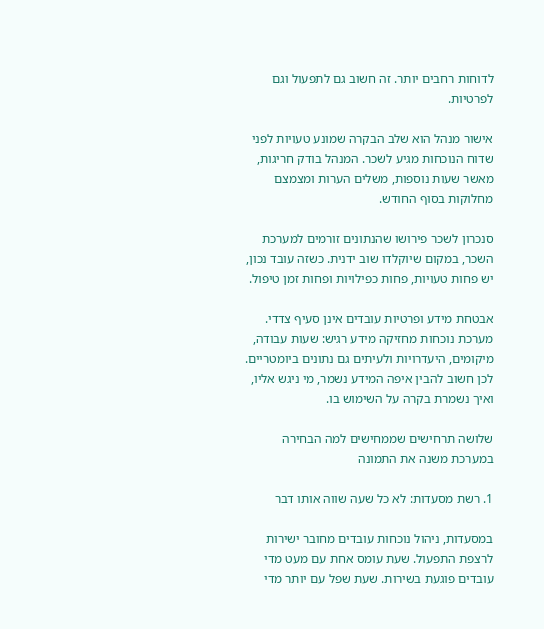לדוחות רחבים יותר. זה חשוב גם לתפעול וגם לפרטיות.

אישור מנהל הוא שלב הבקרה שמונע טעויות לפני שדוח הנוכחות מגיע לשכר. המנהל בודק חריגות, מאשר שעות נוספות, משלים הערות ומצמצם מחלוקות בסוף החודש.

סנכרון לשכר פירושו שהנתונים זורמים למערכת השכר, במקום שיוקלדו שוב ידנית. כשזה עובד נכון, יש פחות טעויות, פחות כפילויות ופחות זמן טיפול.

אבטחת מידע ופרטיות עובדים אינן סעיף צדדי. מערכת נוכחות מחזיקה מידע רגיש: שעות עבודה, מיקומים, היעדרויות ולעיתים גם נתונים ביומטריים. לכן חשוב להבין איפה המידע נשמר, מי ניגש אליו, ואיך נשמרת בקרה על השימוש בו.

שלושה תרחישים שממחישים למה הבחירה במערכת משנה את התמונה

1. רשת מסעדות: לא כל שעה שווה אותו דבר

במסעדות, ניהול נוכחות עובדים מחובר ישירות לרצפת התפעול. שעת עומס אחת עם מעט מדי עובדים פוגעת בשירות. שעת שפל עם יותר מדי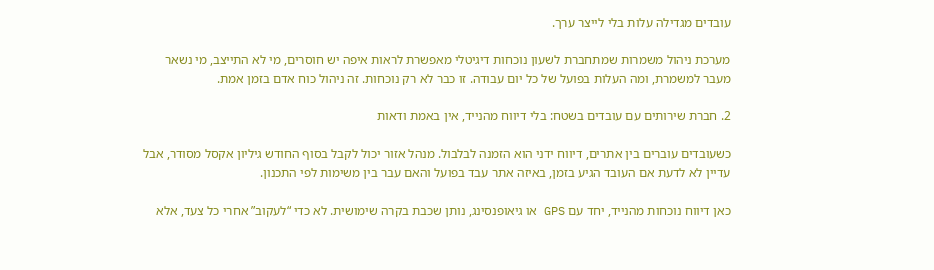עובדים מגדילה עלות בלי לייצר ערך.

מערכת ניהול משמרות שמתחברת לשעון נוכחות דיגיטלי מאפשרת לראות איפה יש חוסרים, מי לא התייצב, מי נשאר מעבר למשמרת, ומה העלות בפועל של כל יום עבודה. זו כבר לא רק נוכחות. זה ניהול כוח אדם בזמן אמת.

2. חברת שירותים עם עובדים בשטח: בלי דיווח מהנייד, אין באמת ודאות

כשעובדים עוברים בין אתרים, דיווח ידני הוא הזמנה לבלבול. מנהל אזור יכול לקבל בסוף החודש גיליון אקסל מסודר, אבל עדיין לא לדעת אם העובד הגיע בזמן, באיזה אתר עבד בפועל והאם עבר בין משימות לפי התכנון.

כאן דיווח נוכחות מהנייד, יחד עם GPS או גיאופנסינג, נותן שכבת בקרה שימושית. לא כדי “לעקוב” אחרי כל צעד, אלא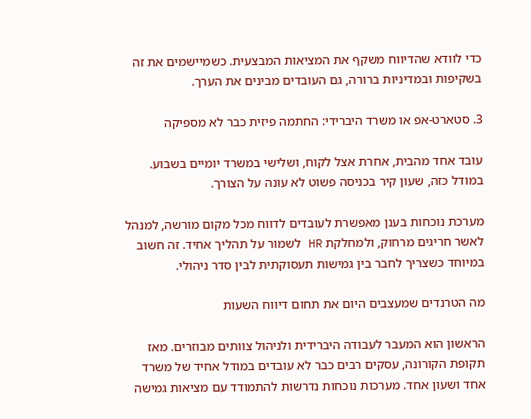כדי לוודא שהדיווח משקף את המציאות המבצעית. כשמיישמים את זה בשקיפות ובמדיניות ברורה, גם העובדים מבינים את הערך.

3. סטארט-אפ או משרד היברידי: החתמה פיזית כבר לא מספיקה

עובד אחד מהבית, אחרת אצל לקוח, ושלישי במשרד יומיים בשבוע. במודל כזה, שעון קיר בכניסה פשוט לא עונה על הצורך.

מערכת נוכחות בענן מאפשרת לעובדים לדווח מכל מקום מורשה, למנהל לאשר חריגים מרחוק, ולמחלקת HR לשמור על תהליך אחיד. זה חשוב במיוחד כשצריך לחבר בין גמישות תעסוקתית לבין סדר ניהולי.

מה הטרנדים שמעצבים היום את תחום דיווח השעות

הראשון הוא המעבר לעבודה היברידית ולניהול צוותים מבוזרים. מאז תקופת הקורונה, עסקים רבים כבר לא עובדים במודל אחיד של משרד אחד ושעון אחד. מערכות נוכחות נדרשות להתמודד עם מציאות גמישה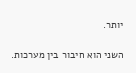יותר.

השני הוא חיבור בין מערכות.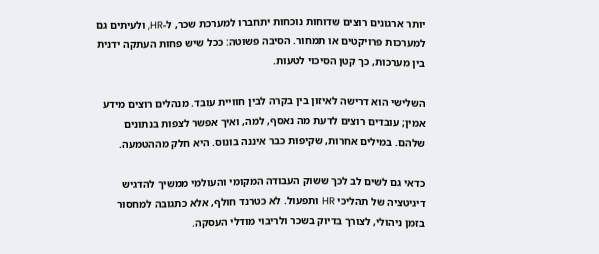יותר ארגונים רוצים שדוחות נוכחות יתחברו למערכת שכר, ל-HR, ולעיתים גם למערכות פרויקטים או תמחור. הסיבה פשוטה: ככל שיש פחות העתקה ידנית בין מערכות, כך קטן הסיכוי לטעות.

השלישי הוא דרישה לאיזון בין בקרה לבין חוויית עובד. מנהלים רוצים מידע אמין; עובדים רוצים לדעת מה נאסף, למה, ואיך אפשר לצפות בנתונים שלהם. במילים אחרות, שקיפות כבר איננה בונוס. היא חלק מההטמעה.

כדאי גם לשים לב לכך ששוק העבודה המקומי והעולמי ממשיך להדגיש דיגיטציה של תהליכי HR ותפעול. לא כטרנד חולף, אלא כתגובה למחסור בזמן ניהולי, לצורך בדיוק בשכר ולריבוי מודלי העסקה.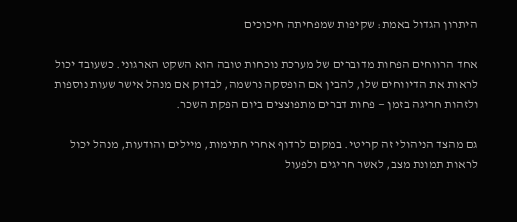היתרון הגדול באמת: שקיפות שמפחיתה חיכוכים

אחד הרווחים הפחות מדוברים של מערכת נוכחות טובה הוא השקט הארגוני. כשעובד יכול לראות את הדיווחים שלו, להבין אם הופסקה נרשמה, לבדוק אם מנהל אישר שעות נוספות ולזהות חריגה בזמן — פחות דברים מתפוצצים ביום הפקת השכר.

גם מהצד הניהולי זה קריטי. במקום לרדוף אחרי חתימות, מיילים והודעות, מנהל יכול לראות תמונת מצב, לאשר חריגים ולפעול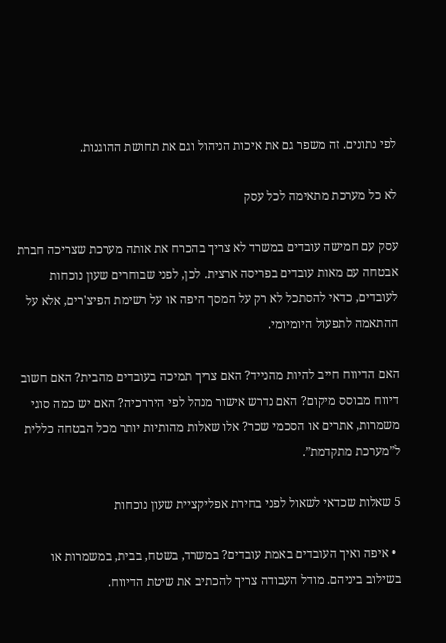לפי נתונים. זה משפר גם את איכות הניהול וגם את תחושת ההוגנות.

לא כל מערכת מתאימה לכל עסק

עסק עם חמישה עובדים במשרד לא צריך בהכרח את אותה מערכת שצריכה חברת אבטחה עם מאות עובדים בפריסה ארצית. לכן, לפני שבוחרים שעון נוכחות לעובדים, כדאי להסתכל לא רק על המסך היפה או על רשימת הפיצ'רים, אלא על ההתאמה לתפעול היומיומי.

האם הדיווח חייב להיות מהנייד? האם צריך תמיכה בעובדים מהבית? האם חשוב דיווח מבוסס מיקום? האם נדרש אישור מנהל לפי היררכיה? האם יש כמה סוגי משמרות, אתרים או הסכמי שכר? אלו שאלות מהותיות יותר מכל הבטחה כללית ל”מערכת מתקדמת”.

5 שאלות שכדאי לשאול לפני בחירת אפליקציית שעון נוכחות

  • איפה ואיך העובדים באמת עובדים? במשרד, בשטח, בבית, במשמרות או בשילוב ביניהם. מודל העבודה צריך להכתיב את שיטת הדיווח.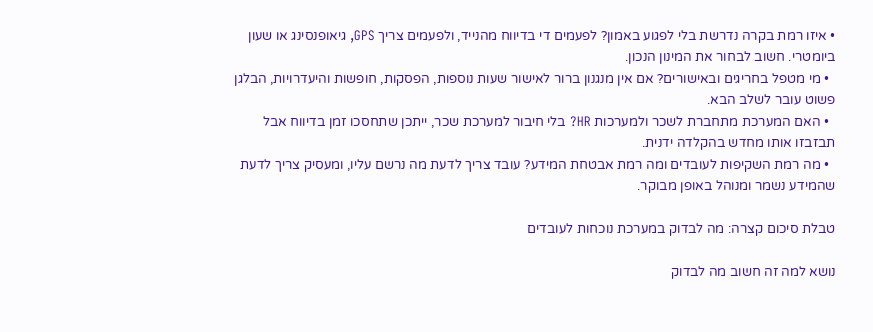• איזו רמת בקרה נדרשת בלי לפגוע באמון? לפעמים די בדיווח מהנייד, ולפעמים צריך GPS, גיאופנסינג או שעון ביומטרי. חשוב לבחור את המינון הנכון.
  • מי מטפל בחריגים ובאישורים? אם אין מנגנון ברור לאישור שעות נוספות, הפסקות, חופשות והיעדרויות, הבלגן פשוט עובר לשלב הבא.
  • האם המערכת מתחברת לשכר ולמערכות HR? בלי חיבור למערכת שכר, ייתכן שתחסכו זמן בדיווח אבל תבזבזו אותו מחדש בהקלדה ידנית.
  • מה רמת השקיפות לעובדים ומה רמת אבטחת המידע? עובד צריך לדעת מה נרשם עליו, ומעסיק צריך לדעת שהמידע נשמר ומנוהל באופן מבוקר.

טבלת סיכום קצרה: מה לבדוק במערכת נוכחות לעובדים

נושא למה זה חשוב מה לבדוק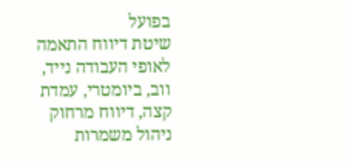בפועל
שיטת דיווח התאמה לאופי העבודה נייד, ווב, ביומטרי, עמדת קצה, דיווח מרחוק
ניהול משמרות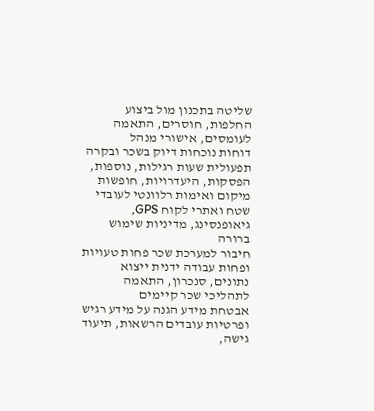שליטה בתכנון מול ביצוע החלפות, חוסרים, התאמה לעומסים, אישורי מנהל
דוחות נוכחות דיוק בשכר ובקרה תפעולית שעות רגילות, נוספות, הפסקות, היעדרויות, חופשות
מיקום ואימות רלוונטי לעובדי שטח ואתרי לקוח GPS, גיאופנסינג, מדיניות שימוש ברורה
חיבור למערכת שכר פחות טעויות ופחות עבודה ידנית ייצוא נתונים, סנכרון, התאמה לתהליכי שכר קיימים
אבטחת מידע הגנה על מידע רגיש ופרטיות עובדים הרשאות, תיעוד גישה,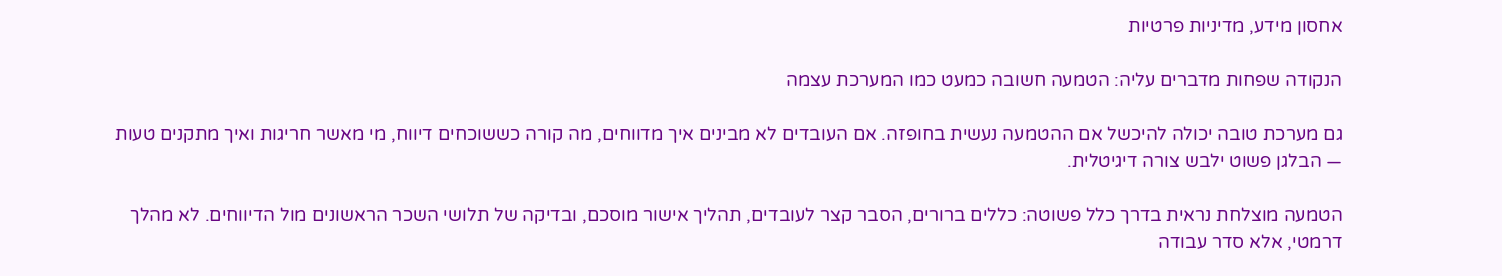אחסון מידע, מדיניות פרטיות

הנקודה שפחות מדברים עליה: הטמעה חשובה כמעט כמו המערכת עצמה

גם מערכת טובה יכולה להיכשל אם ההטמעה נעשית בחופזה. אם העובדים לא מבינים איך מדווחים, מה קורה כששוכחים דיווח, מי מאשר חריגות ואיך מתקנים טעות — הבלגן פשוט ילבש צורה דיגיטלית.

הטמעה מוצלחת נראית בדרך כלל פשוטה: כללים ברורים, הסבר קצר לעובדים, תהליך אישור מוסכם, ובדיקה של תלושי השכר הראשונים מול הדיווחים. לא מהלך דרמטי, אלא סדר עבודה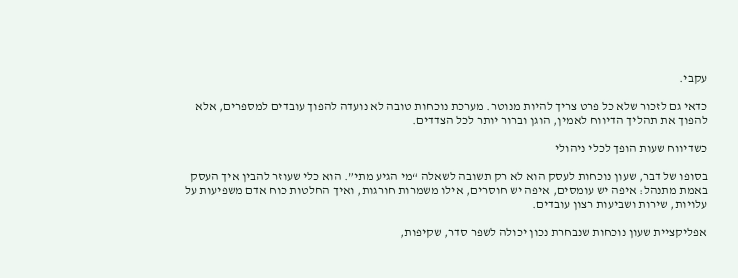עקבי.

כדאי גם לזכור שלא כל פרט צריך להיות מנוטר. מערכת נוכחות טובה לא נועדה להפוך עובדים למספרים, אלא להפוך את תהליך הדיווח לאמין, הוגן וברור יותר לכל הצדדים.

כשדיווח שעות הופך לכלי ניהולי

בסופו של דבר, שעון נוכחות לעסק הוא לא רק תשובה לשאלה “מי הגיע מתי”. הוא כלי שעוזר להבין איך העסק באמת מתנהל: איפה יש עומסים, איפה יש חוסרים, אילו משמרות חורגות, ואיך החלטות כוח אדם משפיעות על עלויות, שירות ושביעות רצון עובדים.

אפליקציית שעון נוכחות שנבחרת נכון יכולה לשפר סדר, שקיפות,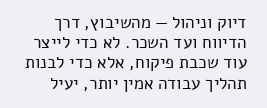דיוק וניהול — מהשיבוץ, דרך הדיווח ועד השכר. לא כדי לייצר עוד שכבת פיקוח, אלא כדי לבנות תהליך עבודה אמין יותר, יעיל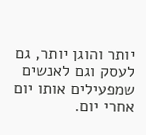יותר והוגן יותר, גם לעסק וגם לאנשים שמפעילים אותו יום אחרי יום.